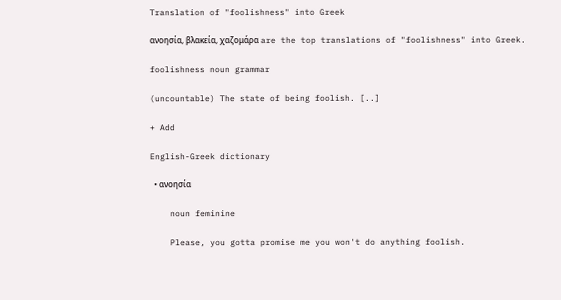Translation of "foolishness" into Greek

ανοησία, βλακεία, χαζομάρα are the top translations of "foolishness" into Greek.

foolishness noun grammar

(uncountable) The state of being foolish. [..]

+ Add

English-Greek dictionary

  • ανοησία

    noun feminine

    Please, you gotta promise me you won't do anything foolish.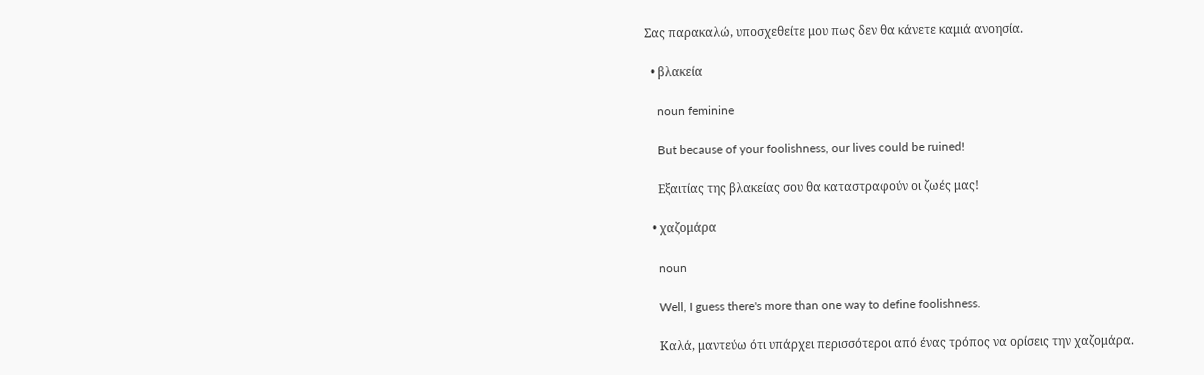Σας παρακαλώ, υποσχεθείτε μου πως δεν θα κάνετε καμιά ανοησία.

  • βλακεία

    noun feminine

    But because of your foolishness, our lives could be ruined!

    Εξαιτίας της βλακείας σου θα καταστραφούν οι ζωές μας!

  • χαζομάρα

    noun

    Well, I guess there's more than one way to define foolishness.

    Καλά, μαντεύω ότι υπάρχει περισσότεροι από ένας τρόπος να ορίσεις την χαζομάρα.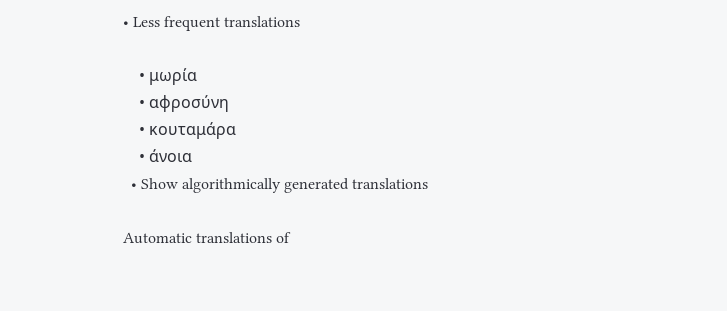• Less frequent translations

    • μωρία
    • αφροσύνη
    • κουταμάρα
    • άνοια
  • Show algorithmically generated translations

Automatic translations of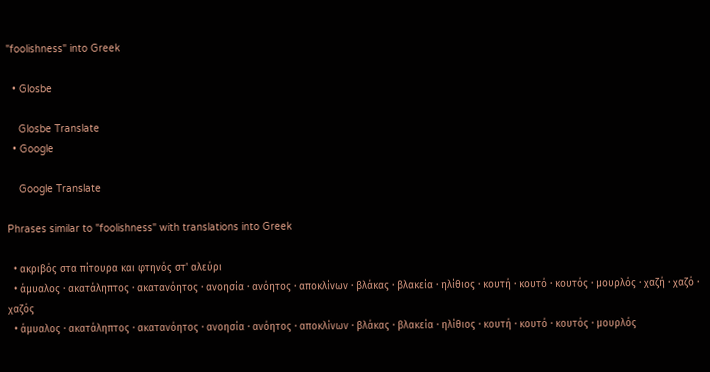"foolishness" into Greek

  • Glosbe

    Glosbe Translate
  • Google

    Google Translate

Phrases similar to "foolishness" with translations into Greek

  • ακριβός στα πίτουρα και φτηνός στ' αλεύρι
  • άμυαλος · ακατάληπτος · ακατανόητος · ανοησία · ανόητος · αποκλίνων · βλάκας · βλακεία · ηλίθιος · κουτή · κουτό · κουτός · μουρλός · χαζή · χαζό · χαζός
  • άμυαλος · ακατάληπτος · ακατανόητος · ανοησία · ανόητος · αποκλίνων · βλάκας · βλακεία · ηλίθιος · κουτή · κουτό · κουτός · μουρλός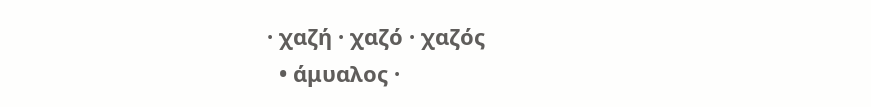· χαζή · χαζό · χαζός
  • άμυαλος ·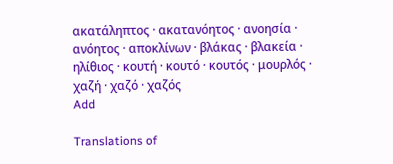ακατάληπτος · ακατανόητος · ανοησία · ανόητος · αποκλίνων · βλάκας · βλακεία · ηλίθιος · κουτή · κουτό · κουτός · μουρλός · χαζή · χαζό · χαζός
Add

Translations of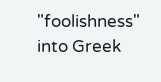"foolishness" into Greek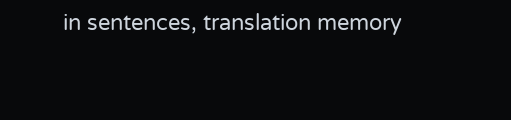in sentences, translation memory